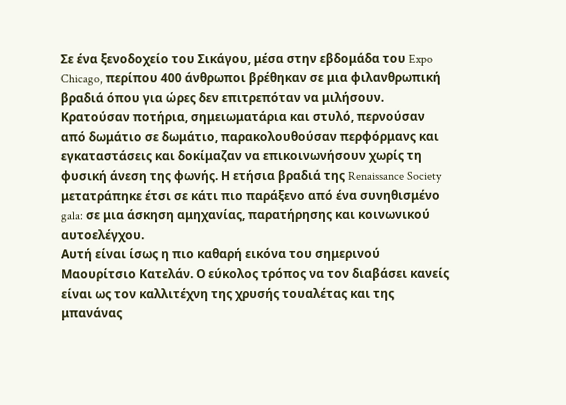Σε ένα ξενοδοχείο του Σικάγου, μέσα στην εβδομάδα του Expo Chicago, περίπου 400 άνθρωποι βρέθηκαν σε μια φιλανθρωπική βραδιά όπου για ώρες δεν επιτρεπόταν να μιλήσουν. Κρατούσαν ποτήρια, σημειωματάρια και στυλό, περνούσαν από δωμάτιο σε δωμάτιο, παρακολουθούσαν περφόρμανς και εγκαταστάσεις και δοκίμαζαν να επικοινωνήσουν χωρίς τη φυσική άνεση της φωνής. Η ετήσια βραδιά της Renaissance Society μετατράπηκε έτσι σε κάτι πιο παράξενο από ένα συνηθισμένο gala: σε μια άσκηση αμηχανίας, παρατήρησης και κοινωνικού αυτοελέγχου.
Αυτή είναι ίσως η πιο καθαρή εικόνα του σημερινού Μαουρίτσιο Κατελάν. Ο εύκολος τρόπος να τον διαβάσει κανείς είναι ως τον καλλιτέχνη της χρυσής τουαλέτας και της μπανάνας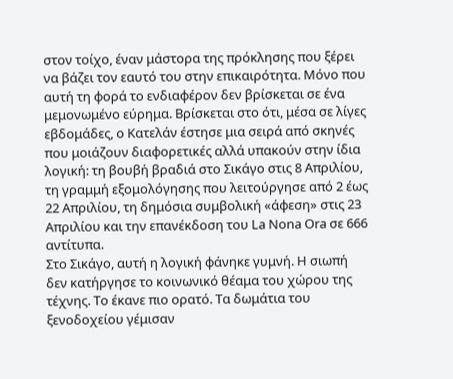στον τοίχο, έναν μάστορα της πρόκλησης που ξέρει να βάζει τον εαυτό του στην επικαιρότητα. Μόνο που αυτή τη φορά το ενδιαφέρον δεν βρίσκεται σε ένα μεμονωμένο εύρημα. Βρίσκεται στο ότι, μέσα σε λίγες εβδομάδες, ο Κατελάν έστησε μια σειρά από σκηνές που μοιάζουν διαφορετικές αλλά υπακούν στην ίδια λογική: τη βουβή βραδιά στο Σικάγο στις 8 Απριλίου, τη γραμμή εξομολόγησης που λειτούργησε από 2 έως 22 Απριλίου, τη δημόσια συμβολική «άφεση» στις 23 Απριλίου και την επανέκδοση του La Nona Ora σε 666 αντίτυπα.
Στο Σικάγο, αυτή η λογική φάνηκε γυμνή. Η σιωπή δεν κατήργησε το κοινωνικό θέαμα του χώρου της τέχνης. Το έκανε πιο ορατό. Τα δωμάτια του ξενοδοχείου γέμισαν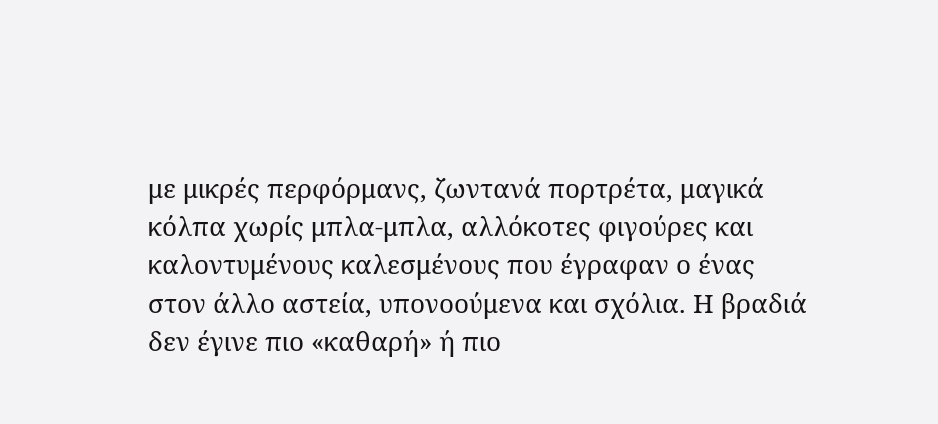με μικρές περφόρμανς, ζωντανά πορτρέτα, μαγικά κόλπα χωρίς μπλα-μπλα, αλλόκοτες φιγούρες και καλοντυμένους καλεσμένους που έγραφαν ο ένας στον άλλο αστεία, υπονοούμενα και σχόλια. Η βραδιά δεν έγινε πιο «καθαρή» ή πιο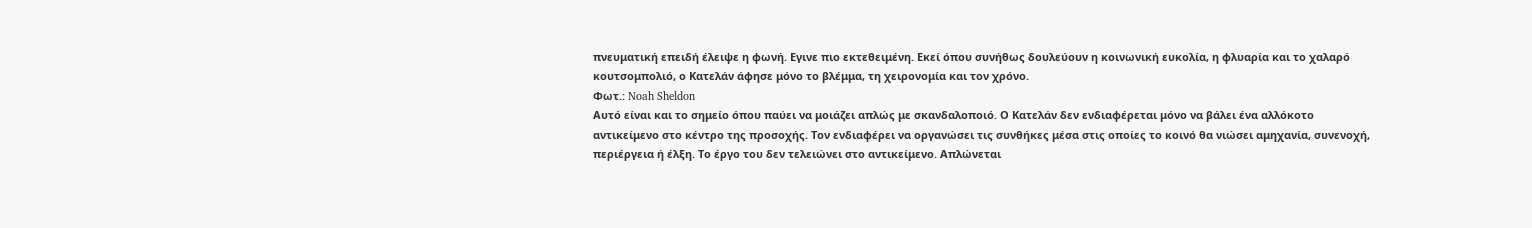πνευματική επειδή έλειψε η φωνή. Εγινε πιο εκτεθειμένη. Εκεί όπου συνήθως δουλεύουν η κοινωνική ευκολία, η φλυαρία και το χαλαρό κουτσομπολιό, ο Κατελάν άφησε μόνο το βλέμμα, τη χειρονομία και τον χρόνο.
Φωτ.: Noah Sheldon
Αυτό είναι και το σημείο όπου παύει να μοιάζει απλώς με σκανδαλοποιό. Ο Κατελάν δεν ενδιαφέρεται μόνο να βάλει ένα αλλόκοτο αντικείμενο στο κέντρο της προσοχής. Τον ενδιαφέρει να οργανώσει τις συνθήκες μέσα στις οποίες το κοινό θα νιώσει αμηχανία, συνενοχή, περιέργεια ή έλξη. Το έργο του δεν τελειώνει στο αντικείμενο. Απλώνεται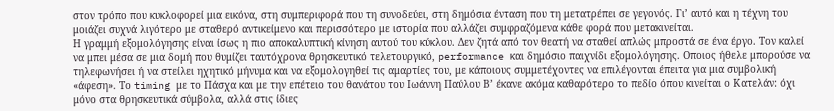στον τρόπο που κυκλοφορεί μια εικόνα, στη συμπεριφορά που τη συνοδεύει, στη δημόσια ένταση που τη μετατρέπει σε γεγονός. Γι’ αυτό και η τέχνη του μοιάζει συχνά λιγότερο με σταθερό αντικείμενο και περισσότερο με ιστορία που αλλάζει συμφραζόμενα κάθε φορά που μετακινείται.
Η γραμμή εξομολόγησης είναι ίσως η πιο αποκαλυπτική κίνηση αυτού του κύκλου. Δεν ζητά από τον θεατή να σταθεί απλώς μπροστά σε ένα έργο. Τον καλεί να μπει μέσα σε μια δομή που θυμίζει ταυτόχρονα θρησκευτικό τελετουργικό, performance και δημόσιο παιχνίδι εξομολόγησης. Οποιος ήθελε μπορούσε να τηλεφωνήσει ή να στείλει ηχητικό μήνυμα και να εξομολογηθεί τις αμαρτίες του, με κάποιους συμμετέχοντες να επιλέγονται έπειτα για μια συμβολική «άφεση». Το timing με το Πάσχα και με την επέτειο του θανάτου του Ιωάννη Παύλου Β’ έκανε ακόμα καθαρότερο το πεδίο όπου κινείται ο Κατελάν: όχι μόνο στα θρησκευτικά σύμβολα, αλλά στις ίδιες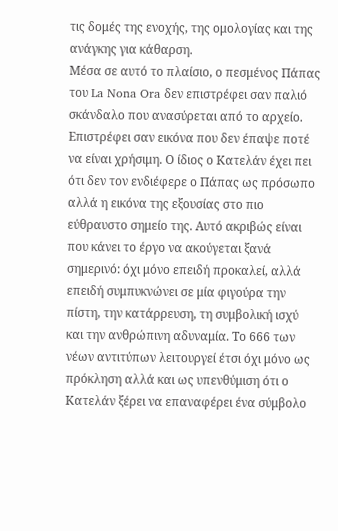τις δομές της ενοχής, της ομολογίας και της ανάγκης για κάθαρση.
Μέσα σε αυτό το πλαίσιο, ο πεσμένος Πάπας του La Nona Ora δεν επιστρέφει σαν παλιό σκάνδαλο που ανασύρεται από το αρχείο. Επιστρέφει σαν εικόνα που δεν έπαψε ποτέ να είναι χρήσιμη. Ο ίδιος ο Κατελάν έχει πει ότι δεν τον ενδιέφερε ο Πάπας ως πρόσωπο αλλά η εικόνα της εξουσίας στο πιο εύθραυστο σημείο της. Αυτό ακριβώς είναι που κάνει το έργο να ακούγεται ξανά σημερινό: όχι μόνο επειδή προκαλεί, αλλά επειδή συμπυκνώνει σε μία φιγούρα την πίστη, την κατάρρευση, τη συμβολική ισχύ και την ανθρώπινη αδυναμία. Το 666 των νέων αντιτύπων λειτουργεί έτσι όχι μόνο ως πρόκληση αλλά και ως υπενθύμιση ότι ο Κατελάν ξέρει να επαναφέρει ένα σύμβολο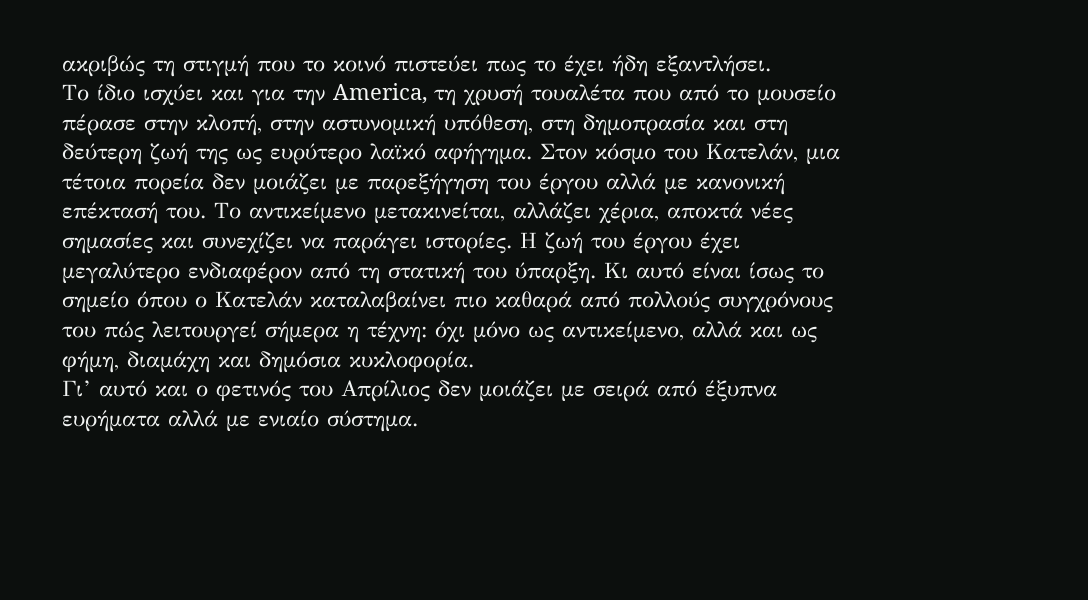ακριβώς τη στιγμή που το κοινό πιστεύει πως το έχει ήδη εξαντλήσει.
Το ίδιο ισχύει και για την America, τη χρυσή τουαλέτα που από το μουσείο πέρασε στην κλοπή, στην αστυνομική υπόθεση, στη δημοπρασία και στη δεύτερη ζωή της ως ευρύτερο λαϊκό αφήγημα. Στον κόσμο του Κατελάν, μια τέτοια πορεία δεν μοιάζει με παρεξήγηση του έργου αλλά με κανονική επέκτασή του. Το αντικείμενο μετακινείται, αλλάζει χέρια, αποκτά νέες σημασίες και συνεχίζει να παράγει ιστορίες. Η ζωή του έργου έχει μεγαλύτερο ενδιαφέρον από τη στατική του ύπαρξη. Κι αυτό είναι ίσως το σημείο όπου ο Κατελάν καταλαβαίνει πιο καθαρά από πολλούς συγχρόνους του πώς λειτουργεί σήμερα η τέχνη: όχι μόνο ως αντικείμενο, αλλά και ως φήμη, διαμάχη και δημόσια κυκλοφορία.
Γι’ αυτό και ο φετινός του Απρίλιος δεν μοιάζει με σειρά από έξυπνα ευρήματα αλλά με ενιαίο σύστημα.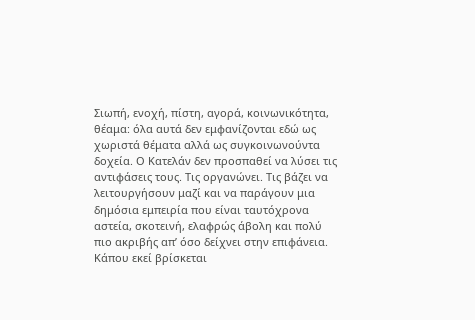Σιωπή, ενοχή, πίστη, αγορά, κοινωνικότητα, θέαμα: όλα αυτά δεν εμφανίζονται εδώ ως χωριστά θέματα αλλά ως συγκοινωνούντα δοχεία. Ο Κατελάν δεν προσπαθεί να λύσει τις αντιφάσεις τους. Τις οργανώνει. Τις βάζει να λειτουργήσουν μαζί και να παράγουν μια δημόσια εμπειρία που είναι ταυτόχρονα αστεία, σκοτεινή, ελαφρώς άβολη και πολύ πιο ακριβής απ’ όσο δείχνει στην επιφάνεια.
Κάπου εκεί βρίσκεται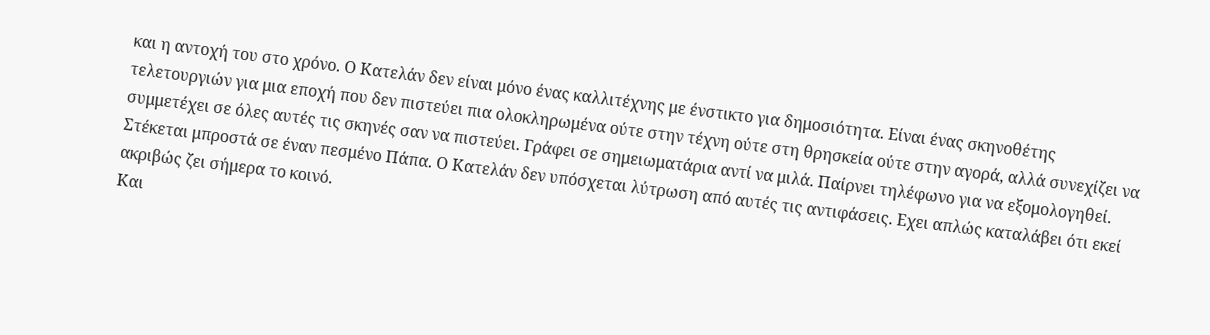και η αντοχή του στο χρόνο. Ο Κατελάν δεν είναι μόνο ένας καλλιτέχνης με ένστικτο για δημοσιότητα. Είναι ένας σκηνοθέτης τελετουργιών για μια εποχή που δεν πιστεύει πια ολοκληρωμένα ούτε στην τέχνη ούτε στη θρησκεία ούτε στην αγορά, αλλά συνεχίζει να συμμετέχει σε όλες αυτές τις σκηνές σαν να πιστεύει. Γράφει σε σημειωματάρια αντί να μιλά. Παίρνει τηλέφωνο για να εξομολογηθεί. Στέκεται μπροστά σε έναν πεσμένο Πάπα. Ο Κατελάν δεν υπόσχεται λύτρωση από αυτές τις αντιφάσεις. Εχει απλώς καταλάβει ότι εκεί ακριβώς ζει σήμερα το κοινό.
Και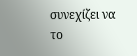συνεχίζει να το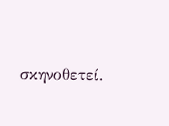σκηνοθετεί.